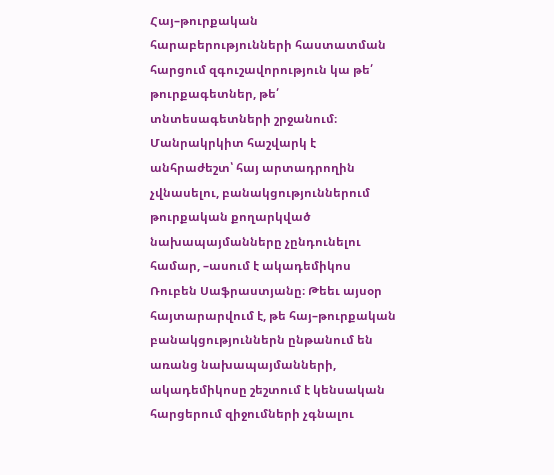Հայ–թուրքական հարաբերությունների հաստատման հարցում զգուշավորություն կա թե՛ թուրքագետներ, թե՛ տնտեսագետների շրջանում։ Մանրակրկիտ հաշվարկ է անհրաժեշտ՝ հայ արտադրողին չվնասելու, բանակցություններում թուրքական քողարկված նախապայմանները չընդունելու համար, –ասում է ակադեմիկոս Ռուբեն Սաֆրաստյանը։ Թեեւ այսօր հայտարարվում է, թե հայ–թուրքական բանակցություններն ընթանում են առանց նախապայմանների, ակադեմիկոսը շեշտում է կենսական հարցերում զիջումների չգնալու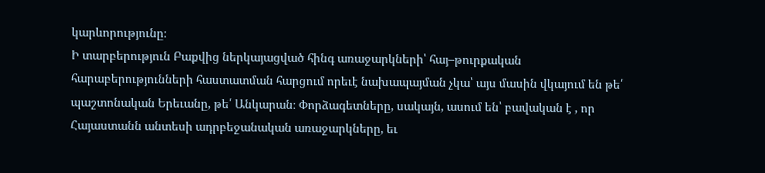կարևորությունը։
Ի տարբերություն Բաքվից ներկայացված հինգ առաջարկների՝ հայ–թուրքական հարաբերությունների հաստատման հարցում որեւէ նախապայման չկա՝ այս մասին վկայում են թե՛ պաշտոնական Երեւանը, թե՛ Անկարան։ Փորձագետները, սակայն, ասում են՝ բավական է , որ Հայաստանն անտեսի ադրբեջանական առաջարկները, եւ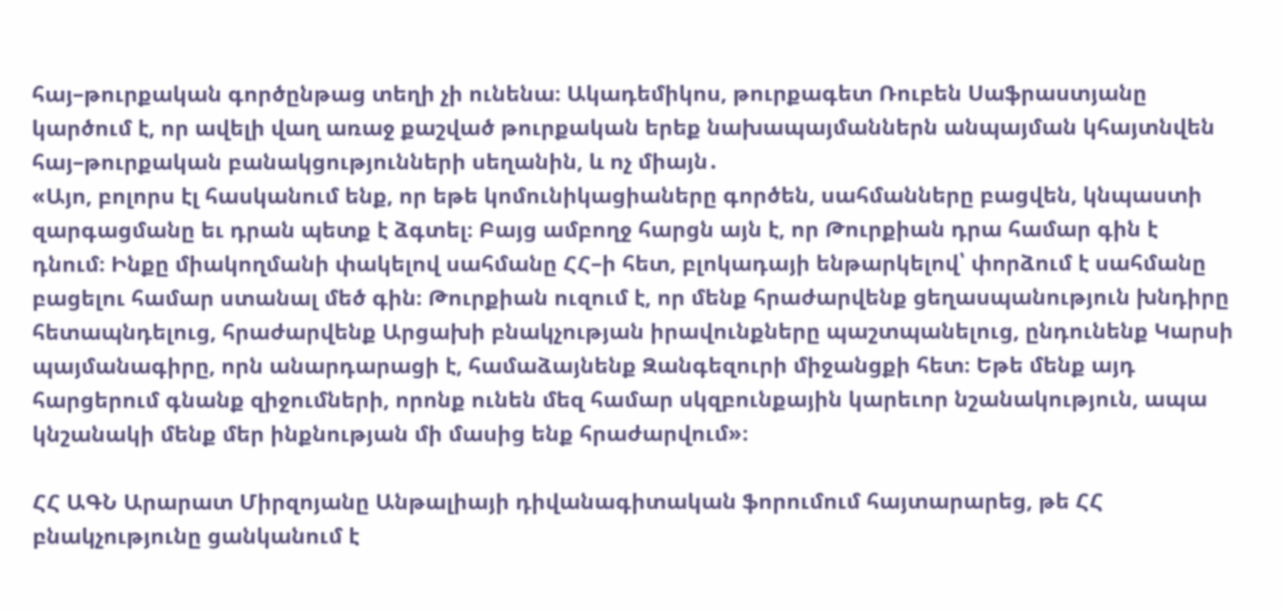հայ–թուրքական գործընթաց տեղի չի ունենա։ Ակադեմիկոս, թուրքագետ Ռուբեն Սաֆրաստյանը կարծում է, որ ավելի վաղ առաջ քաշված թուրքական երեք նախապայմաններն անպայման կհայտնվեն հայ–թուրքական բանակցությունների սեղանին, և ոչ միայն․
«Այո, բոլորս էլ հասկանում ենք, որ եթե կոմունիկացիաները գործեն, սահմանները բացվեն, կնպաստի զարգացմանը եւ դրան պետք է ձգտել։ Բայց ամբողջ հարցն այն է, որ Թուրքիան դրա համար գին է դնում։ Ինքը միակողմանի փակելով սահմանը ՀՀ–ի հետ, բլոկադայի ենթարկելով՝ փորձում է սահմանը բացելու համար ստանալ մեծ գին։ Թուրքիան ուզում է, որ մենք հրաժարվենք ցեղասպանություն խնդիրը հետապնդելուց, հրաժարվենք Արցախի բնակչության իրավունքները պաշտպանելուց, ընդունենք Կարսի պայմանագիրը, որն անարդարացի է, համաձայնենք Զանգեզուրի միջանցքի հետ։ Եթե մենք այդ հարցերում գնանք զիջումների, որոնք ունեն մեզ համար սկզբունքային կարեւոր նշանակություն, ապա կնշանակի մենք մեր ինքնության մի մասից ենք հրաժարվում»։

ՀՀ ԱԳՆ Արարատ Միրզոյանը Անթալիայի դիվանագիտական ֆորումում հայտարարեց, թե ՀՀ բնակչությունը ցանկանում է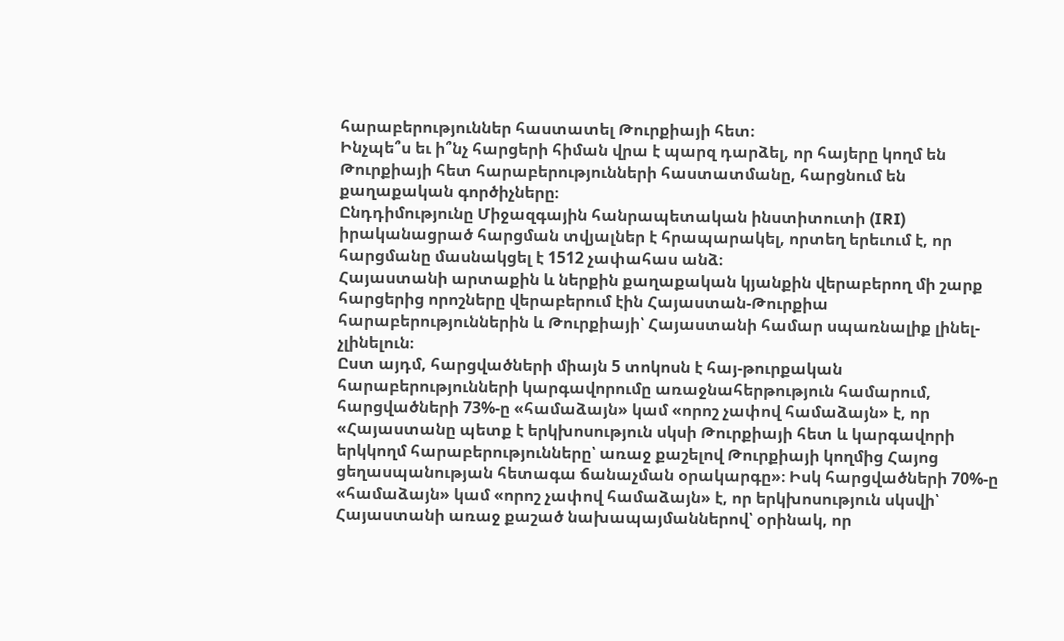հարաբերություններ հաստատել Թուրքիայի հետ։
Ինչպե՞ս եւ ի՞նչ հարցերի հիման վրա է պարզ դարձել, որ հայերը կողմ են Թուրքիայի հետ հարաբերությունների հաստատմանը, հարցնում են քաղաքական գործիչները։
Ընդդիմությունը Միջազգային հանրապետական ինստիտուտի (IRI) իրականացրած հարցման տվյալներ է հրապարակել, որտեղ երեւում է, որ հարցմանը մասնակցել է 1512 չափահաս անձ։
Հայաստանի արտաքին և ներքին քաղաքական կյանքին վերաբերող մի շարք հարցերից որոշները վերաբերում էին Հայաստան-Թուրքիա հարաբերություններին և Թուրքիայի՝ Հայաստանի համար սպառնալիք լինել-չլինելուն։
Ըստ այդմ, հարցվածների միայն 5 տոկոսն է հայ-թուրքական հարաբերությունների կարգավորումը առաջնահերթություն համարում, հարցվածների 73%-ը «համաձայն» կամ «որոշ չափով համաձայն» է, որ «Հայաստանը պետք է երկխոսություն սկսի Թուրքիայի հետ և կարգավորի երկկողմ հարաբերությունները՝ առաջ քաշելով Թուրքիայի կողմից Հայոց ցեղասպանության հետագա ճանաչման օրակարգը»։ Իսկ հարցվածների 70%-ը «համաձայն» կամ «որոշ չափով համաձայն» է, որ երկխոսություն սկսվի՝ Հայաստանի առաջ քաշած նախապայմաններով՝ օրինակ, որ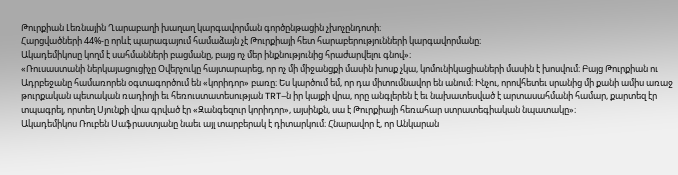Թուրքիան Լեռնային Ղարաբաղի խաղաղ կարգավորման գործընթացին չխոչընդոտի։
Հարցվածների 44%-ը որևէ պարագայում համաձայն չէ Թուրքիայի հետ հարաբերությունների կարգավորմանը։
Ակադեմիկոսը կողմ է սահմանների բացմանը, բայց ոչ մեր ինքնությունից հրաժարվելու գնով»։
«Ռուսաստանի ներկայացուցիչը Օվերչուկը հայտարարեց, որ ոչ մի միջանցքի մասին խոսք չկա, կոմունիկացիաների մասին է խոսվում։ Բայց Թուրքիան ու Ադրբեջանը համառորեն օգտագործում են «կորիդոր» բառը։ Ես կարծում եմ, որ դա միտումնավոր են անում։ Ինչու, որովհետեւ սրանից մի քանի ամիս առաջ թուրքական պետական ռադիոյի եւ հեռուստատեսության TRT–ն իր կայքի վրա, որը անգլերեն է եւ նախատեսված է արտասահմանի համար, քարտեզ էր տպագրել, որտեղ Սյունքի վրա գրված էր «Զանգեզուր կորիդոր», այսինքն, սա է Թուրքիայի հեռահար ստրատեգիական նպատակը»։
Ակադեմիկոս Ռուբեն Սաֆրաստյանը նաեւ այլ տարբերակ է դիտարկում։ Հնարավոր է, որ Անկարան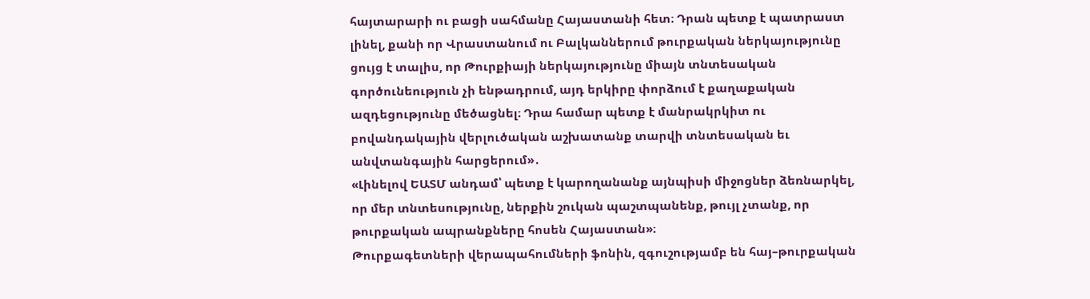հայտարարի ու բացի սահմանը Հայաստանի հետ։ Դրան պետք է պատրաստ լինել, քանի որ Վրաստանում ու Բալկաններում թուրքական ներկայությունը ցույց է տալիս, որ Թուրքիայի ներկայությունը միայն տնտեսական գործունեություն չի ենթադրում, այդ երկիրը փորձում է քաղաքական ազդեցությունը մեծացնել։ Դրա համար պետք է մանրակրկիտ ու բովանդակային վերլուծական աշխատանք տարվի տնտեսական եւ անվտանգային հարցերում»․
«Լինելով ԵԱՏՄ անդամ՝ պետք է կարողանանք այնպիսի միջոցներ ձեռնարկել, որ մեր տնտեսությունը, ներքին շուկան պաշտպանենք, թույլ չտանք, որ թուրքական ապրանքները հոսեն Հայաստան»։
Թուրքագետների վերապահումների ֆոնին, զգուշությամբ են հայ–թուրքական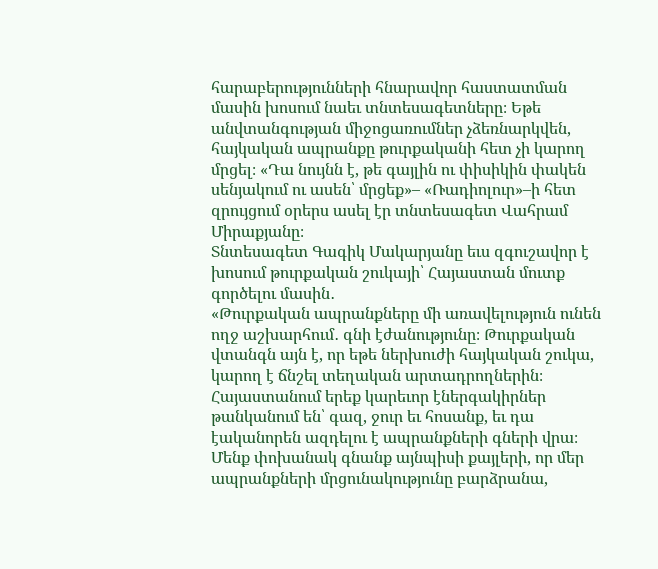հարաբերությունների հնարավոր հաստատման մասին խոսում նաեւ տնտեսագետները։ Եթե անվտանգության միջոցառումներ չձեռնարկվեն, հայկական ապրանքը թուրքականի հետ չի կարող մրցել։ «Դա նույնն է, թե գայլին ու փիսիկին փակեն սենյակում ու ասեն՝ մրցեք»– «Ռադիոլուր»–ի հետ զրույցում օրերս ասել էր տնտեսագետ Վահրամ Միրաքյանը։
Տնտեսագետ Գագիկ Մակարյանը եւս զգուշավոր է խոսում թուրքական շուկայի՝ Հայաստան մուտք գործելու մասին․
«Թուրքական ապրանքները մի առավելություն ունեն ողջ աշխարհում․ գնի էժանությունը։ Թուրքական վտանգն այն է, որ եթե ներխուժի հայկական շուկա, կարող է ճնշել տեղական արտադրողներին։ Հայաստանում երեք կարեւոր էներգակիրներ թանկանում են՝ գազ, ջուր եւ հոսանք, եւ դա էականորեն ազդելու է ապրանքների գների վրա։ Մենք փոխանակ գնանք այնպիսի քայլերի, որ մեր ապրանքների մրցունակությունը բարձրանա,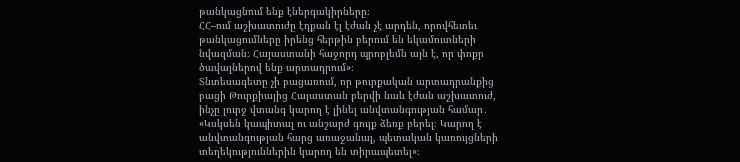թանկացնում ենք էներգակիրները։
ՀՀ–ում աշխատուժը էդքան էլ էժան չէ արդեն, որովհետեւ թանկացումները իրենց հերթին բերում են եկամուտների նվազման։ Հայաստանի հաջորդ պրոբլեմն այն է, որ փոքր ծավալներով ենք արտադրում»։
Տնտեսագետը չի բացառում, որ թուրքական արտադրանքից բացի Թուրքիայից Հայաստան բերվի նաև էժան աշխատուժ, ինչը լուրջ վտանգ կարող է լինել անվտանգության համար․
«Կսկսեն կապիտալ ու անշարժ գույք ձեռք բերել։ Կարող է անվտանգության հարց առաջանալ, պետական կառույցների տեղեկություններին կարող են տիրապետել»։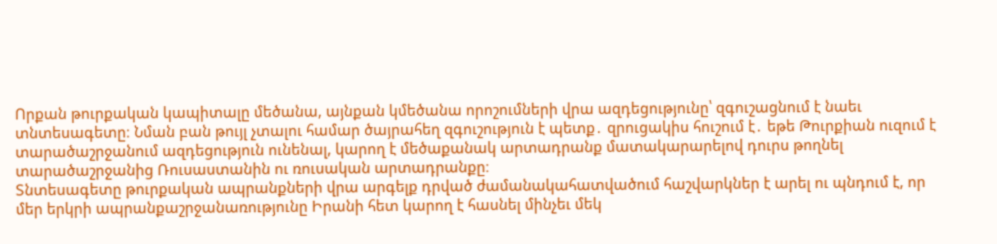Որքան թուրքական կապիտալը մեծանա, այնքան կմեծանա որոշումների վրա ազդեցությունը՝ զգուշացնում է նաեւ տնտեսագետը։ Նման բան թույլ չտալու համար ծայրահեղ զգուշություն է պետք․ զրուցակիս հուշում է․ եթե Թուրքիան ուզում է տարածաշրջանում ազդեցություն ունենալ, կարող է մեծաքանակ արտադրանք մատակարարելով դուրս թողնել տարածաշրջանից Ռուսաստանին ու ռուսական արտադրանքը։
Տնտեսագետը թուրքական ապրանքների վրա արգելք դրված ժամանակահատվածում հաշվարկներ է արել ու պնդում է, որ մեր երկրի ապրանքաշրջանառությունը Իրանի հետ կարող է հասնել մինչեւ մեկ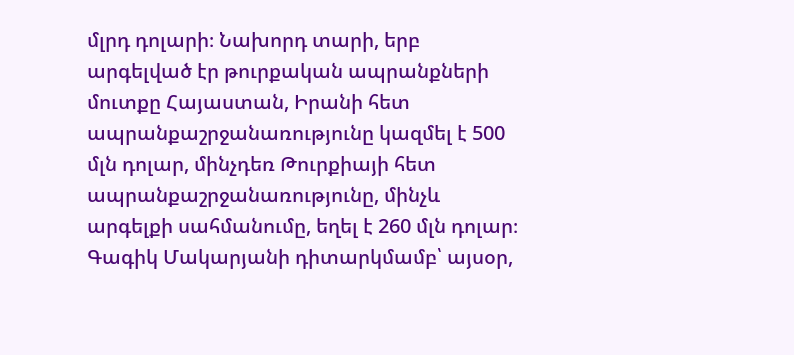մլրդ դոլարի։ Նախորդ տարի, երբ արգելված էր թուրքական ապրանքների մուտքը Հայաստան, Իրանի հետ ապրանքաշրջանառությունը կազմել է 500 մլն դոլար, մինչդեռ Թուրքիայի հետ ապրանքաշրջանառությունը, մինչև արգելքի սահմանումը, եղել է 260 մլն դոլար։ Գագիկ Մակարյանի դիտարկմամբ՝ այսօր,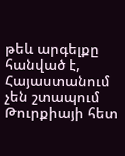թեև արգելքը հանված է, Հայաստանում չեն շտապում Թուրքիայի հետ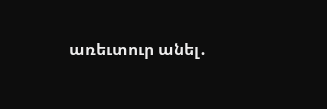առեւտուր անել․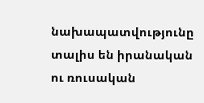նախապատվությունը տալիս են իրանական ու ռուսական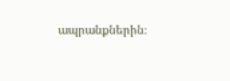ապրանքներին։